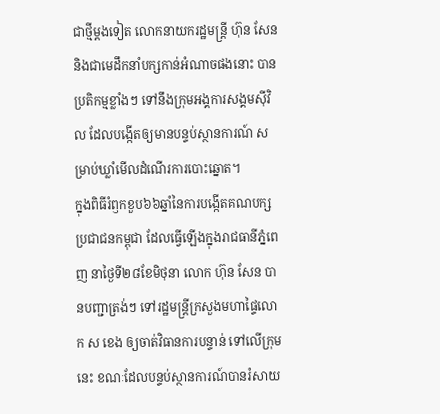ជាថ្មីម្តងទៀត លោកនាយករដ្ឋមន្ត្រី ហ៊ុន សែន និងជាមេដឹកនាំបក្សកាន់អំណាចផងនោះ បានប្រតិកម្មខ្លាំងៗ ទៅនឹងក្រុមអង្គការសង្គមស៊ីវិល ដែលបង្កើតឲ្យមានបន្ទប់ស្ថានការណ៍ សម្រាប់ឃ្លាំមើលដំណើរការបោះឆ្នោត។
ក្នុងពិធីរំឭកខួប៦៦ឆ្នាំនៃការបង្កើតគណបក្សប្រជាជនកម្ពុជា ដែលធ្វើឡើងក្នុងរាជធានីភ្នំពេញ នាថ្ងៃទី២៨ខែមិថុនា លោក ហ៊ុន សែន បានបញ្ជាត្រង់ៗ ទៅរដ្ឋមន្ត្រីក្រសួងមហាផ្ទៃលោក ស ខេង ឲ្យចាត់វិធានការបន្ទាន់ ទៅលើក្រុមនេះ ខណៈដែលបន្ទប់ស្ថានការណ៍បានរំសាយ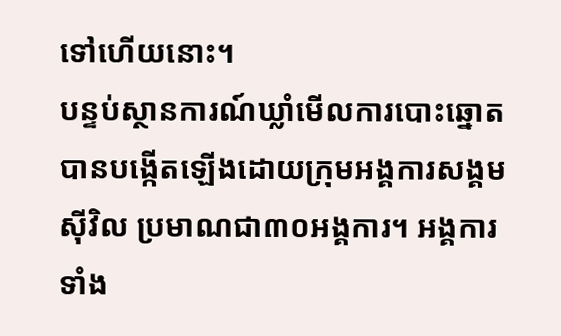ទៅហើយនោះ។
បន្ទប់ស្ថានការណ៍ឃ្លាំមើលការបោះឆ្នោត បានបង្កើតឡើងដោយក្រុមអង្គការសង្គមស៊ីវិល ប្រមាណជា៣០អង្គការ។ អង្គការទាំង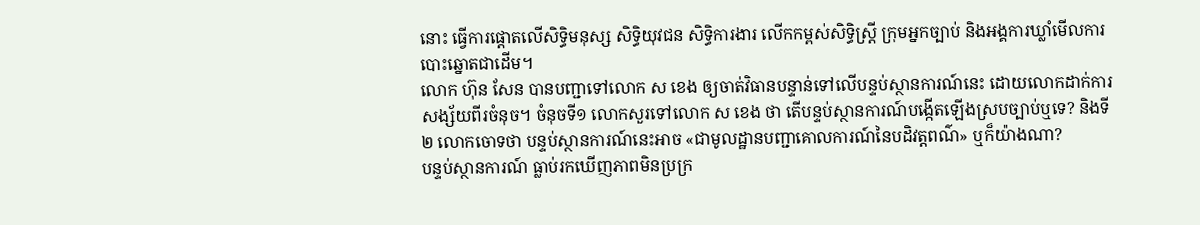នោះ ធ្វើការផ្តោតលើសិទ្ធិមនុស្ស សិទ្ធិយុវជន សិទ្ធិការងារ លើកកម្ពស់សិទ្ធិស្ត្រី ក្រុមអ្នកច្បាប់ និងអង្គការឃ្លាំមើលការបោះឆ្នោតជាដើម។
លោក ហ៊ុន សែន បានបញ្ជាទៅលោក ស ខេង ឲ្យចាត់វិធានបន្ទាន់ទៅលើបន្ទប់ស្ថានការណ៍នេះ ដោយលោកដាក់ការសង្ស័យពីរចំនុច។ ចំនុចទី១ លោកសួរទៅលោក ស ខេង ថា តើបន្ទប់ស្ថានការណ៍បង្កើតឡើងស្របច្បាប់ឬទេ? និងទី២ លោកចោទថា បន្ទប់ស្ថានការណ៍នេះអាច «ជាមូលដ្ឋានបញ្ជាគោលការណ៍នៃបដិវត្តពណ៌» ឬក៏យ៉ាងណា?
បន្ទប់ស្ថានការណ៍ ធ្លាប់រកឃើញភាពមិនប្រក្រ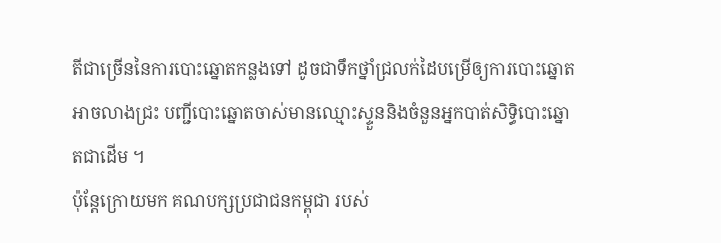តីជាច្រើននៃការបោះឆ្នោតកន្លងទៅ ដូចជាទឹកថ្នាំជ្រលក់ដៃបម្រើឲ្យការបោះឆ្នោតអាចលាងជ្រះ បញ្ជីបោះឆ្នោតចាស់មានឈ្មោះស្ទួននិងចំនួនអ្នកបាត់សិទ្ធិបោះឆ្នោតជាដើម ។
ប៉ុន្តែក្រោយមក គណបក្សប្រជាជនកម្ពុជា របស់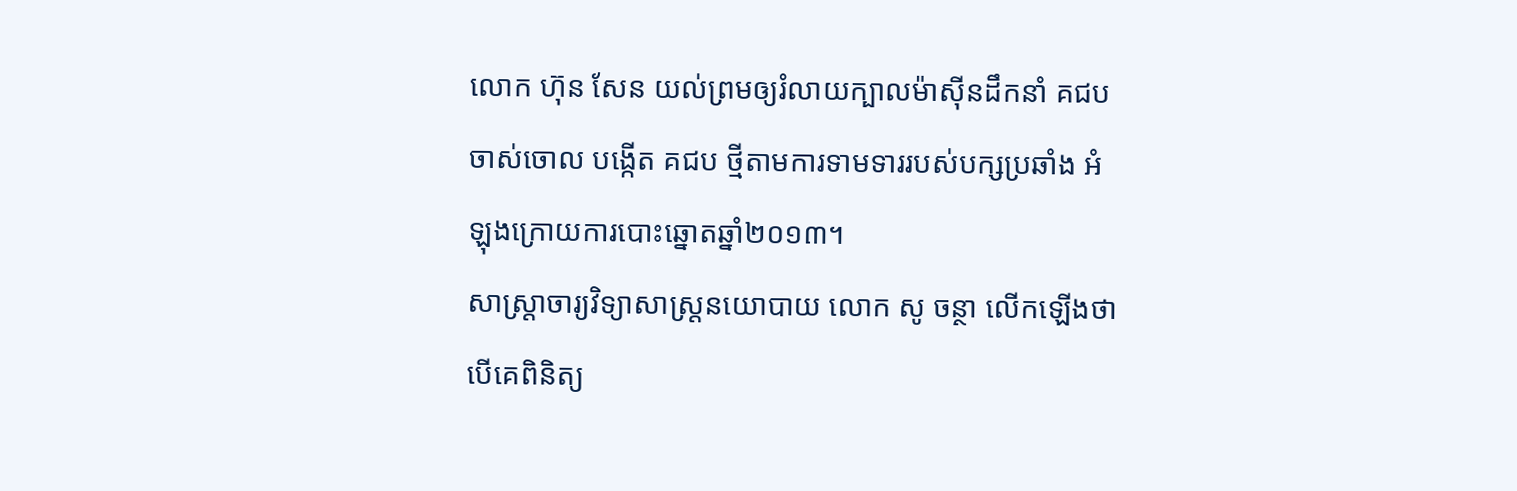លោក ហ៊ុន សែន យល់ព្រមឲ្យរំលាយក្បាលម៉ាស៊ីនដឹកនាំ គជប ចាស់ចោល បង្កើត គជប ថ្មីតាមការទាមទាររបស់បក្សប្រឆាំង អំឡុងក្រោយការបោះឆ្នោតឆ្នាំ២០១៣។
សាស្ត្រាចារ្យវិទ្យាសាស្ត្រនយោបាយ លោក សូ ចន្ថា លើកឡើងថា បើគេពិនិត្យ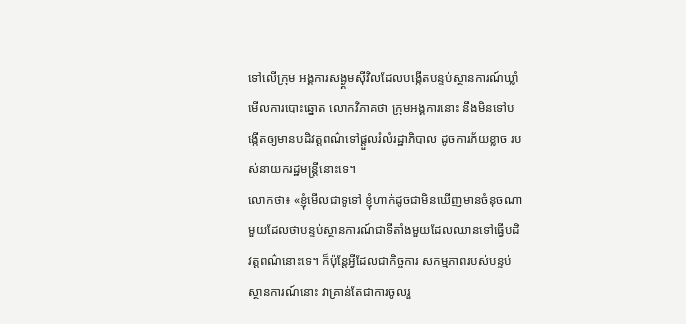ទៅលើក្រុម អង្គការសង្ង្គមស៊ីវិលដែលបង្កើតបន្ទប់ស្ថានការណ៍ឃ្លាំមើលការបោះឆ្នោត លោកវិភាគថា ក្រុមអង្គការនោះ នឹងមិនទៅបង្កើតឲ្យមានបដិវត្តពណ៌ទៅផ្តួលរំលំរដ្ឋាភិបាល ដូចការភ័យខ្លាច របស់នាយករដ្ឋមន្ត្រីនោះទេ។
លោកថា៖ «ខ្ញុំមើលជាទូទៅ ខ្ញុំហាក់ដូចជាមិនឃើញមានចំនុចណាមួយដែលថាបន្ទប់ស្ថានការណ៍ជាទីតាំងមួយដែលឈានទៅធ្វើបដិវត្តពណ៌នោះទេ។ ក៏ប៉ុន្តែអ្វីដែលជាកិច្ចការ សកម្មភាពរបស់បន្ទប់ស្ថានការណ៍នោះ វាគ្រាន់តែជាការចូលរួ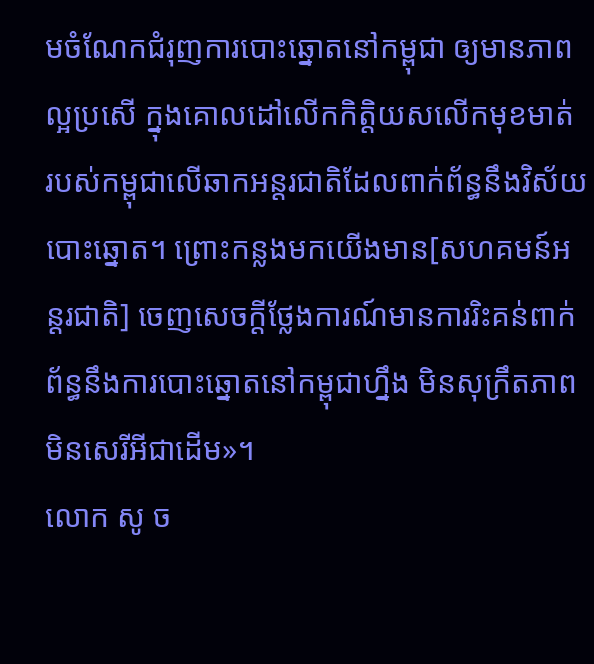មចំណែកជំរុញការបោះឆ្នោតនៅកម្ពុជា ឲ្យមានភាពល្អប្រសើ ក្នុងគោលដៅលើកកិត្តិយសលើកមុខមាត់ របស់កម្ពុជាលើឆាកអន្តរជាតិដែលពាក់ព័ន្ធនឹងវិស័យបោះឆ្នោត។ ព្រោះកន្លងមកយើងមាន[សហគមន៍អន្តរជាតិ] ចេញសេចក្តីថ្លែងការណ៍មានការរិះគន់ពាក់ព័ន្ធនឹងការបោះឆ្នោតនៅកម្ពុជាហ្នឹង មិនសុក្រឹតភាព មិនសេរីអីជាដើម»។
លោក សូ ច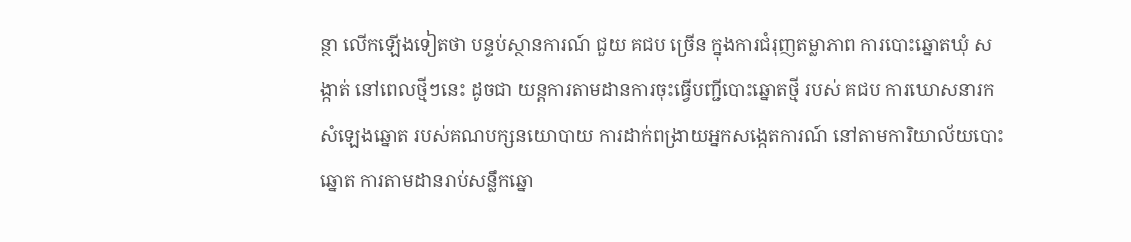ន្ថា លើកឡើងទៀតថា បន្ទប់ស្ថានការណ៍ ជួយ គជប ច្រើន ក្នុងការជំរុញតម្លាភាព ការបោះឆ្នោតឃុំ សង្កាត់ នៅពេលថ្មីៗនេះ ដូចជា យន្តការតាមដានការចុះធ្វើបញ្ជីបោះឆ្នោតថ្មី របស់ គជប ការឃោសនារកសំឡេងឆ្នោត របស់គណបក្សនយោបាយ ការដាក់ពង្រាយអ្នកសង្កេតការណ៍ នៅតាមការិយាល័យបោះឆ្នោត ការតាមដានរាប់សន្លឹកឆ្នោ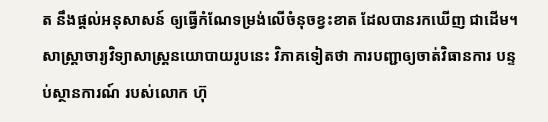ត នឹងផ្តល់អនុសាសន៍ ឲ្យធ្វើកំណែទម្រង់លើចំនុចខ្វះខាត ដែលបានរកឃើញ ជាដើម។
សាស្ត្រាចារ្យវិទ្យាសាស្ត្រនយោបាយរូបនេះ វិភាគទៀតថា ការបញ្ជាឲ្យចាត់វិធានការ បន្ទប់ស្ថានការណ៍ របស់លោក ហ៊ុ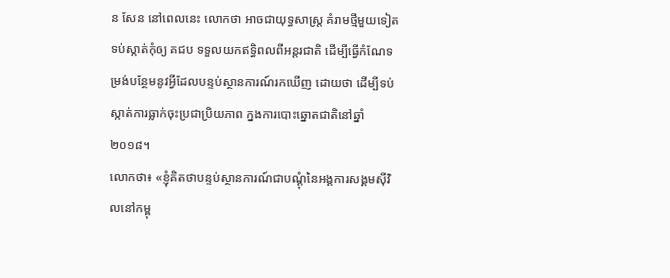ន សែន នៅពេលនេះ លោកថា អាចជាយុទ្ធសាស្ត្រ គំរាមថ្មីមួយទៀត ទប់ស្កាត់កុំឲ្យ គជប ទទួលយកឥទ្ធិពលពីអន្តរជាតិ ដើម្បីធ្វើកំណែទម្រង់បន្ថែមនូវអ្វីដែលបន្ទប់ស្ថានការណ៍រកឃើញ ដោយថា ដើម្បីទប់ស្កាត់ការធ្លាក់ចុះប្រជាប្រិយភាព ក្នងការបោះឆ្នោតជាតិនៅឆ្នាំ២០១៨។
លោកថា៖ «ខ្ញុំគិតថាបន្ទប់ស្ថានការណ៍ជាបណ្តុំនៃអង្គការសង្គមស៊ីវិលនៅកម្ពុ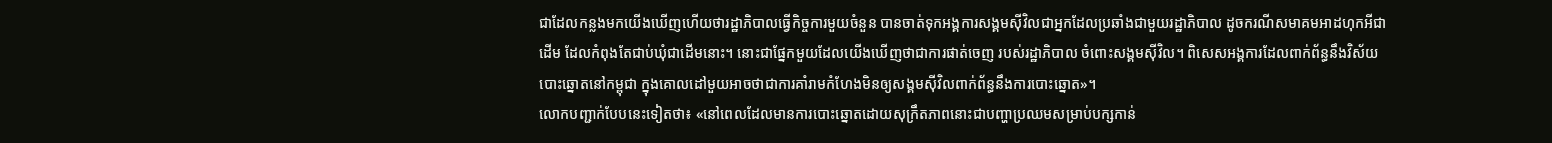ជាដែលកន្លងមកយើងឃើញហើយថារដ្ឋាភិបាលធ្វើកិច្ចការមួយចំនួន បានចាត់ទុកអង្គការសង្គមស៊ីវិលជាអ្នកដែលប្រឆាំងជាមួយរដ្ឋាភិបាល ដូចករណីសមាគមអាដហុកអីជាដើម ដែលកំពុងតែជាប់ឃុំជាដើមនោះ។ នោះជាផ្នែកមួយដែលយើងឃើញថាជាការផាត់ចេញ របស់រដ្ឋាភិបាល ចំពោះសង្គមស៊ីវិល។ ពិសេសអង្គការដែលពាក់ព័ន្ធនឹងវិស័យបោះឆ្នោតនៅកម្ពុជា ក្នុងគោលដៅមួយអាចថាជាការគាំរាមកំហែងមិនឲ្យសង្គមស៊ីវិលពាក់ព័ន្ធនឹងការបោះឆ្នោត»។
លោកបញ្ជាក់បែបនេះទៀតថា៖ «នៅពេលដែលមានការបោះឆ្នោតដោយសុក្រឹតភាពនោះជាបញ្ហាប្រឈមសម្រាប់បក្សកាន់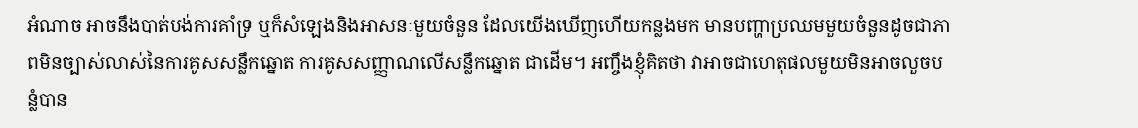អំណាច អាចនឹងបាត់បង់ការគាំទ្រ ឬក៏សំឡេងនិងអាសនៈមួយចំនួន ដែលយើងឃើញហើយកន្លងមក មានបញ្ហាប្រឈមមួយចំនួនដូចជាភាពមិនច្បាស់លាស់នៃការគូសសន្លឹកឆ្នោត ការគូសសញ្ញាណលើសន្លឹកឆ្នោត ជាដើម។ អញ្ចឹងខ្ញុំគិតថា វាអាចជាហេតុផលមួយមិនអាចលួចបន្លំបាន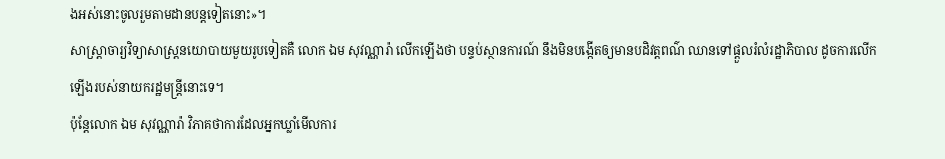ងអស់នោះចូលរួមតាមដានបន្តទៀតនោះ»។
សាស្ត្រាចារ្យវិទ្យាសាស្ត្រនយោបាយមួយរូបទៀតគឺ លោក ឯម សុវណ្ណារ៉ា លើកឡើងថា បន្ទប់ស្ថានការណ៍ នឹងមិនបង្កើតឲ្យមានបដិវត្តពណ៌ ឈានទៅផ្តួលរំលំរដ្ឋាភិបាល ដូចការលើកឡើងរបស់នាយករដ្ឋមន្ត្រីនោះទេ។
ប៉ុន្តែលោក ឯម សុវណ្ណារ៉ា វិភាគថាការដែលអ្នកឃ្លាំមើលការ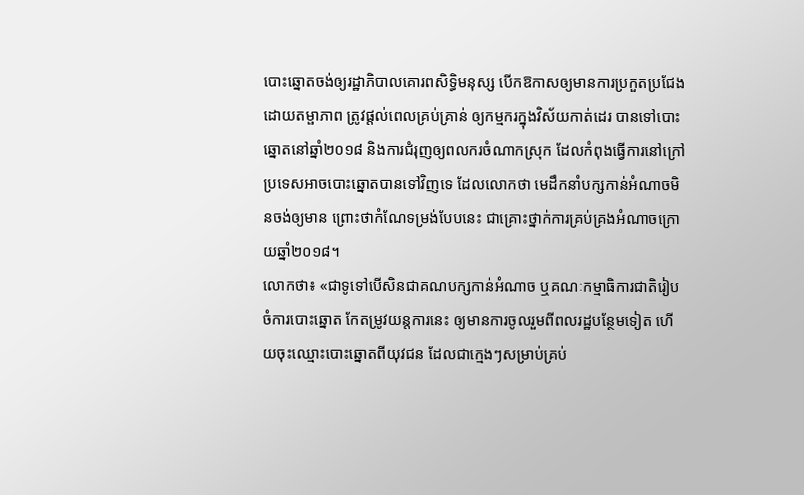បោះឆ្នោតចង់ឲ្យរដ្ឋាភិបាលគោរពសិទ្ធិមនុស្ស បើកឱកាសឲ្យមានការប្រកួតប្រជែងដោយតម្ផាភាព ត្រូវផ្តល់ពេលគ្រប់គ្រាន់ ឲ្យកម្មករក្នុងវិស័យកាត់ដេរ បានទៅបោះឆ្នោតនៅឆ្នាំ២០១៨ និងការជំរុញឲ្យពលករចំណាកស្រុក ដែលកំពុងធ្វើការនៅក្រៅប្រទេសអាចបោះឆ្នោតបានទៅវិញទេ ដែលលោកថា មេដឹកនាំបក្សកាន់អំណាចមិនចង់ឲ្យមាន ព្រោះថាកំណែទម្រង់បែបនេះ ជាគ្រោះថ្នាក់ការគ្រប់គ្រងអំណាចក្រោយឆ្នាំ២០១៨។
លោកថា៖ «ជាទូទៅបើសិនជាគណបក្សកាន់អំណាច ឬគណៈកម្មាធិការជាតិរៀបចំការបោះឆ្នោត កែតម្រូវយន្តការនេះ ឲ្យមានការចូលរួមពីពលរដ្ឋបន្ថែមទៀត ហើយចុះឈ្មោះបោះឆ្នោតពីយុវជន ដែលជាក្មេងៗសម្រាប់គ្រប់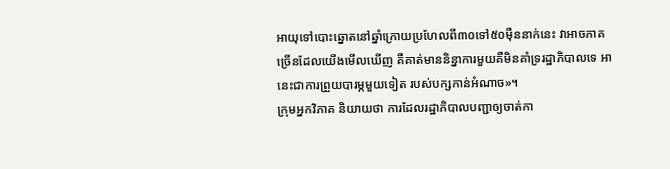អាយុទៅបោះឆ្នោតនៅឆ្នាំក្រោយប្រហែលពី៣០ទៅ៥០ម៉ឺននាក់នេះ វាអាចភាគច្រើនដែលយើងមើលឃើញ គឺគាត់មាននិន្នាការមួយគឺមិនគាំទ្ររដ្ឋាភិបាលទេ អានេះជាការព្រួយបារម្ភមួយទៀត របស់បក្សកាន់អំណាច»។
ក្រុមអ្នកវិភាគ និយាយថា ការដែលរដ្ឋាភិបាលបញ្ជាឲ្យចាត់កា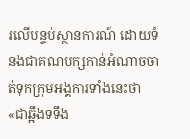រលើបន្ទប់ស្ថានការណ៍ ដោយទំនងជាគណបក្សកាន់អំណាចចាត់ទុកក្រុមអង្គការទាំងនេះថា «ជាឆ្អឹងទទឹង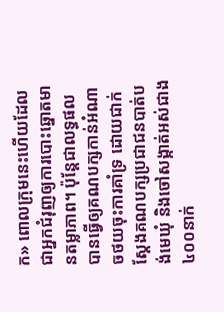ក» ពោលក្រុមនេះហើយដែលជាអ្នកជំរុញឲ្យការបោះឆ្នោតមានតម្លាភាព។ ប៉ុន្តែជាលទ្ធផលបានធ្វើឲ្យគណបក្សកាន់អំណាចថយចុះការគាំទ្រ ដោយជាក់ស្តែងគណបក្សប្រជាជនបាត់បង់មេឃុំ និងចៅសង្កាត់អស់ជាង៤០០នាក់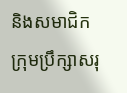និងសមាជិកក្រុមប្រឹក្សាសរុ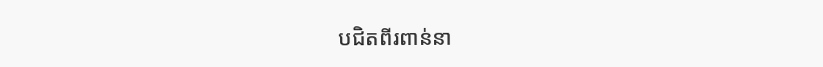បជិតពីរពាន់នា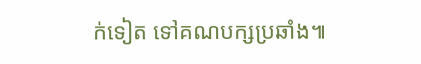ក់ទៀត ទៅគណបក្សប្រឆាំង៕